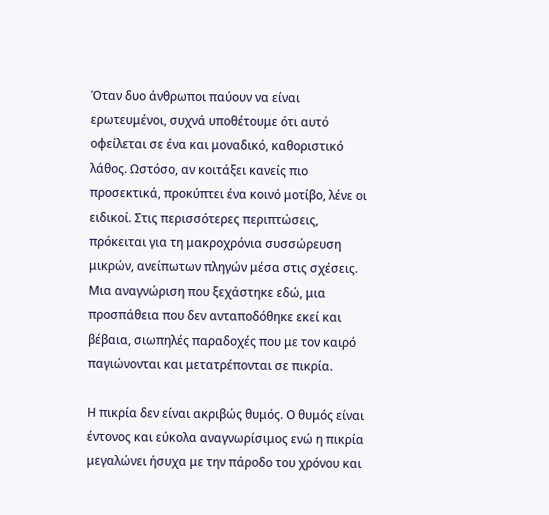Όταν δυο άνθρωποι παύουν να είναι ερωτευμένοι, συχνά υποθέτουμε ότι αυτό οφείλεται σε ένα και μοναδικό, καθοριστικό λάθος. Ωστόσο, αν κοιτάξει κανείς πιο προσεκτικά, προκύπτει ένα κοινό μοτίβο, λένε οι ειδικοί. Στις περισσότερες περιπτώσεις, πρόκειται για τη μακροχρόνια συσσώρευση μικρών, ανείπωτων πληγών μέσα στις σχέσεις. Μια αναγνώριση που ξεχάστηκε εδώ, μια προσπάθεια που δεν ανταποδόθηκε εκεί και βέβαια, σιωπηλές παραδοχές που με τον καιρό παγιώνονται και μετατρέπονται σε πικρία.

Η πικρία δεν είναι ακριβώς θυμός. Ο θυμός είναι έντονος και εύκολα αναγνωρίσιμος ενώ η πικρία μεγαλώνει ήσυχα με την πάροδο του χρόνου και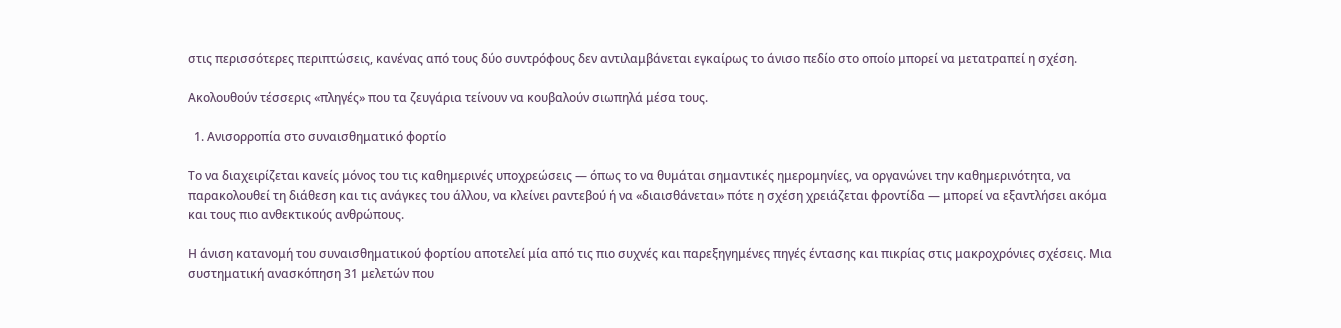στις περισσότερες περιπτώσεις, κανένας από τους δύο συντρόφους δεν αντιλαμβάνεται εγκαίρως το άνισο πεδίο στο οποίο μπορεί να μετατραπεί η σχέση.

Ακολουθούν τέσσερις «πληγές» που τα ζευγάρια τείνουν να κουβαλούν σιωπηλά μέσα τους.

  1. Ανισορροπία στο συναισθηματικό φορτίο

Το να διαχειρίζεται κανείς μόνος του τις καθημερινές υποχρεώσεις — όπως το να θυμάται σημαντικές ημερομηνίες, να οργανώνει την καθημερινότητα, να παρακολουθεί τη διάθεση και τις ανάγκες του άλλου, να κλείνει ραντεβού ή να «διαισθάνεται» πότε η σχέση χρειάζεται φροντίδα — μπορεί να εξαντλήσει ακόμα και τους πιο ανθεκτικούς ανθρώπους.

Η άνιση κατανομή του συναισθηματικού φορτίου αποτελεί μία από τις πιο συχνές και παρεξηγημένες πηγές έντασης και πικρίας στις μακροχρόνιες σχέσεις. Μια συστηματική ανασκόπηση 31 μελετών που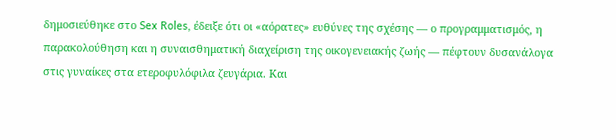δημοσιεύθηκε στο Sex Roles, έδειξε ότι οι «αόρατες» ευθύνες της σχέσης — ο προγραμματισμός, η παρακολούθηση και η συναισθηματική διαχείριση της οικογενειακής ζωής — πέφτουν δυσανάλογα στις γυναίκες στα ετεροφυλόφιλα ζευγάρια. Και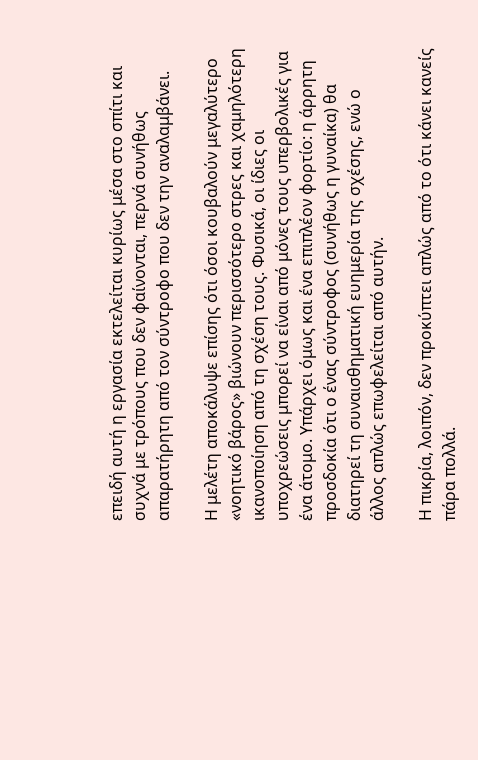επειδή αυτή η εργασία εκτελείται κυρίως μέσα στο σπίτι και συχνά με τρόπους που δεν φαίνονται, περνά συνήθως απαρατήρητη από τον σύντροφο που δεν την αναλαμβάνει.

Η μελέτη αποκάλυψε επίσης ότι όσοι κουβαλούν μεγαλύτερο «νοητικό βάρος» βιώνουν περισσότερο στρες και χαμηλότερη ικανοποίηση από τη σχέση τους. Φυσικά, οι ίδιες οι υποχρεώσεις μπορεί να είναι από μόνες τους υπερβολικές για ένα άτομο. Υπάρχει όμως και ένα επιπλέον φορτίο: η άρρητη προσδοκία ότι ο ένας σύντροφος (συνήθως η γυναίκα) θα διατηρεί τη συναισθηματική ευημερία της σχέσης, ενώ ο άλλος απλώς επωφελείται από αυτήν.

Η πικρία, λοιπόν, δεν προκύπτει απλώς από το ότι κάνει κανείς πάρα πολλά.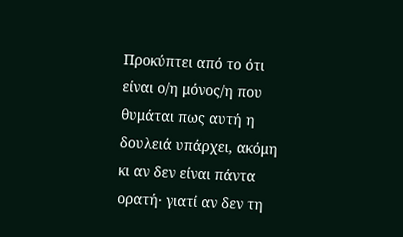Προκύπτει από το ότι είναι ο/η μόνος/η που θυμάται πως αυτή η δουλειά υπάρχει, ακόμη κι αν δεν είναι πάντα ορατή· γιατί αν δεν τη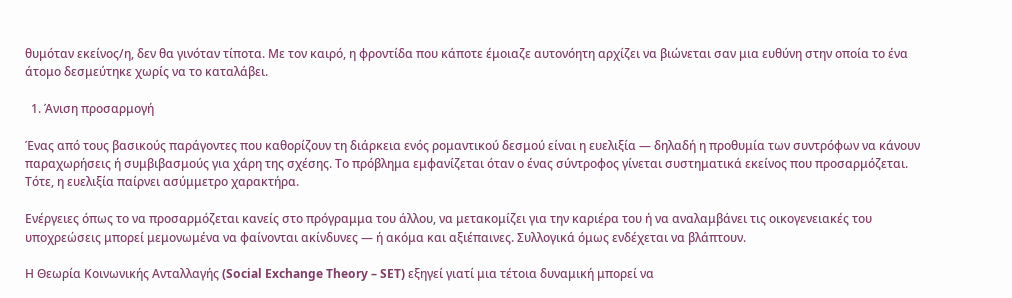θυμόταν εκείνος/η, δεν θα γινόταν τίποτα. Με τον καιρό, η φροντίδα που κάποτε έμοιαζε αυτονόητη αρχίζει να βιώνεται σαν μια ευθύνη στην οποία το ένα άτομο δεσμεύτηκε χωρίς να το καταλάβει.

  1. Άνιση προσαρμογή

Ένας από τους βασικούς παράγοντες που καθορίζουν τη διάρκεια ενός ρομαντικού δεσμού είναι η ευελιξία — δηλαδή η προθυμία των συντρόφων να κάνουν παραχωρήσεις ή συμβιβασμούς για χάρη της σχέσης. Το πρόβλημα εμφανίζεται όταν ο ένας σύντροφος γίνεται συστηματικά εκείνος που προσαρμόζεται. Τότε, η ευελιξία παίρνει ασύμμετρο χαρακτήρα.

Ενέργειες όπως το να προσαρμόζεται κανείς στο πρόγραμμα του άλλου, να μετακομίζει για την καριέρα του ή να αναλαμβάνει τις οικογενειακές του υποχρεώσεις μπορεί μεμονωμένα να φαίνονται ακίνδυνες — ή ακόμα και αξιέπαινες. Συλλογικά όμως ενδέχεται να βλάπτουν.

Η Θεωρία Κοινωνικής Ανταλλαγής (Social Exchange Theory – SET) εξηγεί γιατί μια τέτοια δυναμική μπορεί να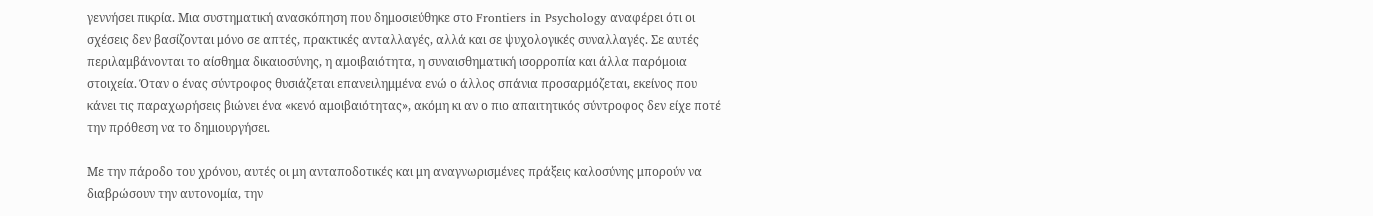γεννήσει πικρία. Μια συστηματική ανασκόπηση που δημοσιεύθηκε στο Frontiers in Psychology αναφέρει ότι οι σχέσεις δεν βασίζονται μόνο σε απτές, πρακτικές ανταλλαγές, αλλά και σε ψυχολογικές συναλλαγές. Σε αυτές περιλαμβάνονται το αίσθημα δικαιοσύνης, η αμοιβαιότητα, η συναισθηματική ισορροπία και άλλα παρόμοια στοιχεία. Όταν ο ένας σύντροφος θυσιάζεται επανειλημμένα ενώ ο άλλος σπάνια προσαρμόζεται, εκείνος που κάνει τις παραχωρήσεις βιώνει ένα «κενό αμοιβαιότητας», ακόμη κι αν ο πιο απαιτητικός σύντροφος δεν είχε ποτέ την πρόθεση να το δημιουργήσει.

Με την πάροδο του χρόνου, αυτές οι μη ανταποδοτικές και μη αναγνωρισμένες πράξεις καλοσύνης μπορούν να διαβρώσουν την αυτονομία, την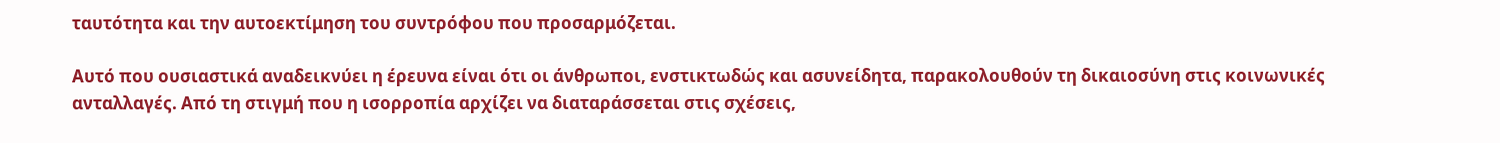ταυτότητα και την αυτοεκτίμηση του συντρόφου που προσαρμόζεται.

Αυτό που ουσιαστικά αναδεικνύει η έρευνα είναι ότι οι άνθρωποι, ενστικτωδώς και ασυνείδητα, παρακολουθούν τη δικαιοσύνη στις κοινωνικές ανταλλαγές. Από τη στιγμή που η ισορροπία αρχίζει να διαταράσσεται στις σχέσεις,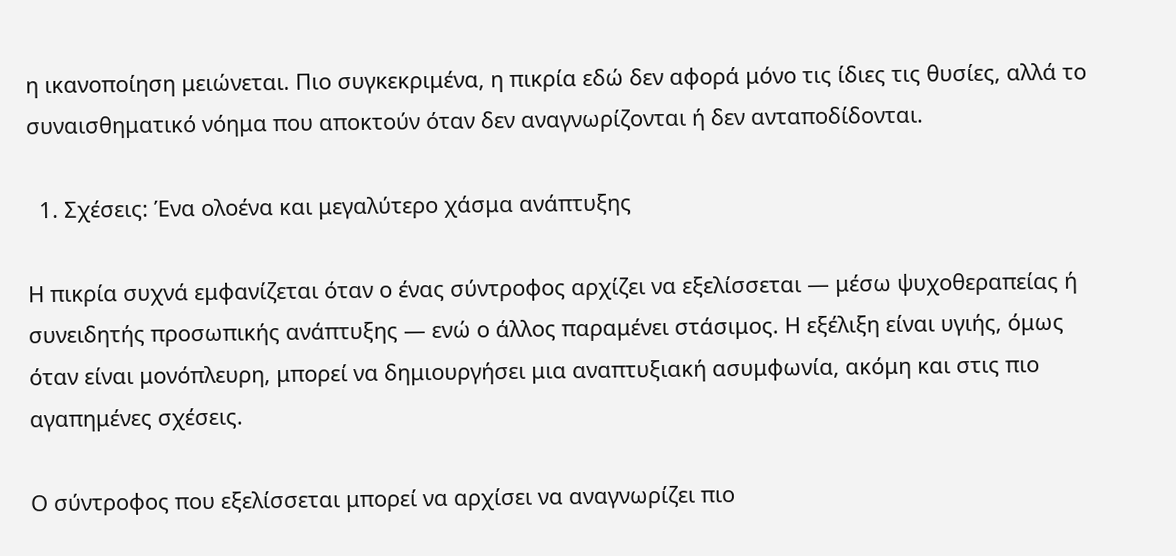η ικανοποίηση μειώνεται. Πιο συγκεκριμένα, η πικρία εδώ δεν αφορά μόνο τις ίδιες τις θυσίες, αλλά το συναισθηματικό νόημα που αποκτούν όταν δεν αναγνωρίζονται ή δεν ανταποδίδονται.

  1. Σχέσεις: Ένα ολοένα και μεγαλύτερο χάσμα ανάπτυξης

Η πικρία συχνά εμφανίζεται όταν ο ένας σύντροφος αρχίζει να εξελίσσεται — μέσω ψυχοθεραπείας ή συνειδητής προσωπικής ανάπτυξης — ενώ ο άλλος παραμένει στάσιμος. Η εξέλιξη είναι υγιής, όμως όταν είναι μονόπλευρη, μπορεί να δημιουργήσει μια αναπτυξιακή ασυμφωνία, ακόμη και στις πιο αγαπημένες σχέσεις.

Ο σύντροφος που εξελίσσεται μπορεί να αρχίσει να αναγνωρίζει πιο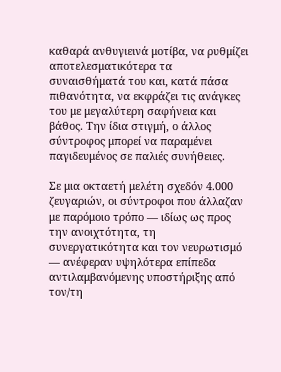καθαρά ανθυγιεινά μοτίβα, να ρυθμίζει αποτελεσματικότερα τα συναισθήματά του και, κατά πάσα πιθανότητα, να εκφράζει τις ανάγκες του με μεγαλύτερη σαφήνεια και βάθος. Την ίδια στιγμή, ο άλλος σύντροφος μπορεί να παραμένει παγιδευμένος σε παλιές συνήθειες.

Σε μια οκταετή μελέτη σχεδόν 4.000 ζευγαριών, οι σύντροφοι που άλλαζαν με παρόμοιο τρόπο — ιδίως ως προς την ανοιχτότητα, τη συνεργατικότητα και τον νευρωτισμό — ανέφεραν υψηλότερα επίπεδα αντιλαμβανόμενης υποστήριξης από τον/τη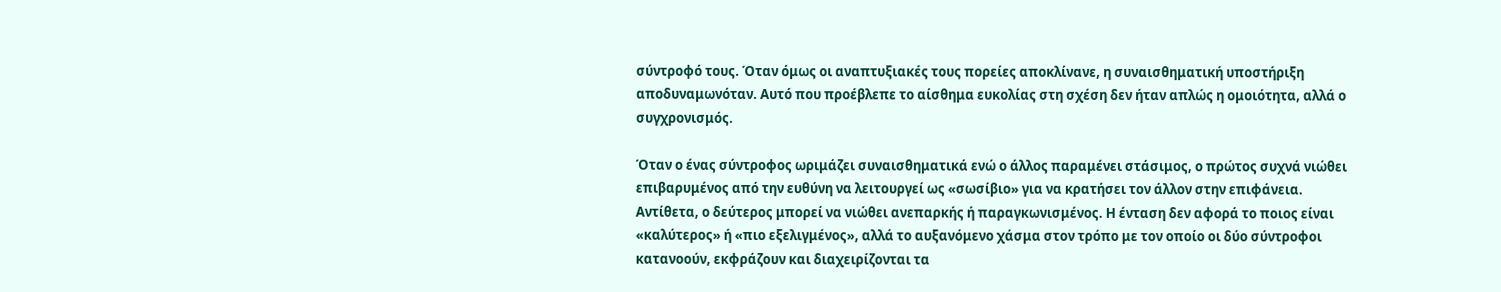σύντροφό τους. Όταν όμως οι αναπτυξιακές τους πορείες αποκλίνανε, η συναισθηματική υποστήριξη αποδυναμωνόταν. Αυτό που προέβλεπε το αίσθημα ευκολίας στη σχέση δεν ήταν απλώς η ομοιότητα, αλλά ο συγχρονισμός.

Όταν ο ένας σύντροφος ωριμάζει συναισθηματικά ενώ ο άλλος παραμένει στάσιμος, ο πρώτος συχνά νιώθει επιβαρυμένος από την ευθύνη να λειτουργεί ως «σωσίβιο» για να κρατήσει τον άλλον στην επιφάνεια. Αντίθετα, ο δεύτερος μπορεί να νιώθει ανεπαρκής ή παραγκωνισμένος. Η ένταση δεν αφορά το ποιος είναι «καλύτερος» ή «πιο εξελιγμένος», αλλά το αυξανόμενο χάσμα στον τρόπο με τον οποίο οι δύο σύντροφοι κατανοούν, εκφράζουν και διαχειρίζονται τα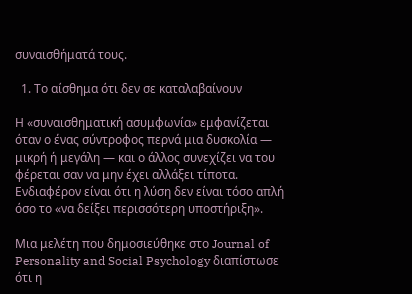συναισθήματά τους.

  1. Το αίσθημα ότι δεν σε καταλαβαίνουν

Η «συναισθηματική ασυμφωνία» εμφανίζεται όταν ο ένας σύντροφος περνά μια δυσκολία — μικρή ή μεγάλη — και ο άλλος συνεχίζει να του φέρεται σαν να μην έχει αλλάξει τίποτα. Ενδιαφέρον είναι ότι η λύση δεν είναι τόσο απλή όσο το «να δείξει περισσότερη υποστήριξη».

Μια μελέτη που δημοσιεύθηκε στο Journal of Personality and Social Psychology διαπίστωσε ότι η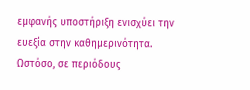εμφανής υποστήριξη ενισχύει την ευεξία στην καθημερινότητα. Ωστόσο, σε περιόδους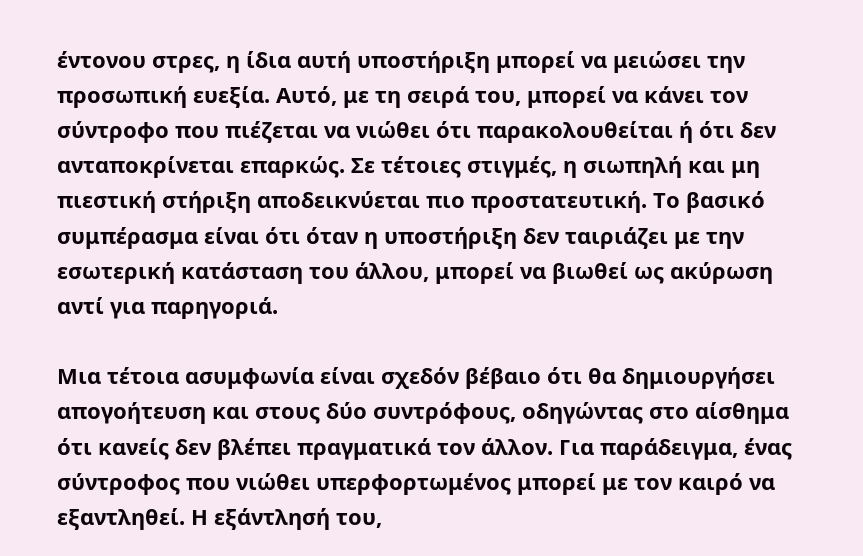έντονου στρες, η ίδια αυτή υποστήριξη μπορεί να μειώσει την προσωπική ευεξία. Αυτό, με τη σειρά του, μπορεί να κάνει τον σύντροφο που πιέζεται να νιώθει ότι παρακολουθείται ή ότι δεν ανταποκρίνεται επαρκώς. Σε τέτοιες στιγμές, η σιωπηλή και μη πιεστική στήριξη αποδεικνύεται πιο προστατευτική. Το βασικό συμπέρασμα είναι ότι όταν η υποστήριξη δεν ταιριάζει με την εσωτερική κατάσταση του άλλου, μπορεί να βιωθεί ως ακύρωση αντί για παρηγοριά.

Μια τέτοια ασυμφωνία είναι σχεδόν βέβαιο ότι θα δημιουργήσει απογοήτευση και στους δύο συντρόφους, οδηγώντας στο αίσθημα ότι κανείς δεν βλέπει πραγματικά τον άλλον. Για παράδειγμα, ένας σύντροφος που νιώθει υπερφορτωμένος μπορεί με τον καιρό να εξαντληθεί. Η εξάντλησή του,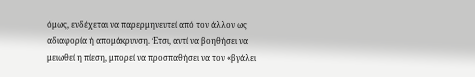όμως, ενδέχεται να παρερμηνευτεί από τον άλλον ως αδιαφορία ή απομάκρυνση. Έτσι, αντί να βοηθήσει να μειωθεί η πίεση, μπορεί να προσπαθήσει να τον «βγάλει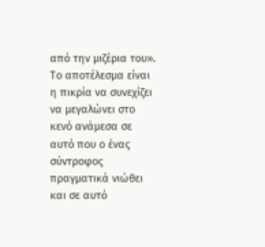από την μιζέρια του». Το αποτέλεσμα είναι η πικρία να συνεχίζει να μεγαλώνει στο κενό ανάμεσα σε αυτό που ο ένας σύντροφος πραγματικά νιώθει και σε αυτό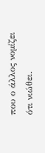που ο άλλος νομίζει ότι νιώθει.